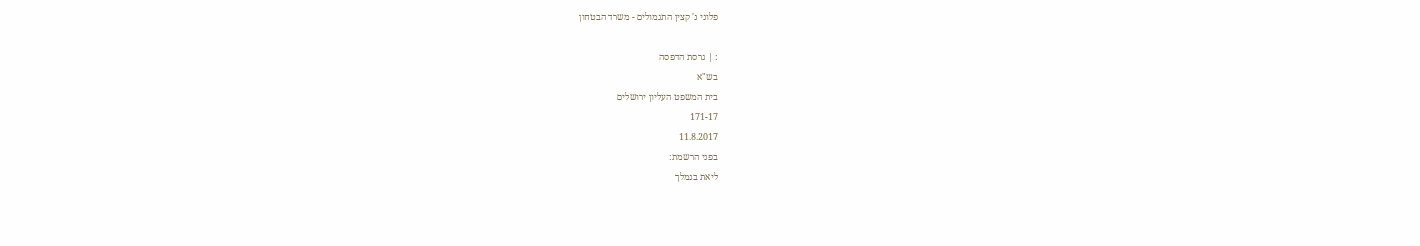פלוני נ' קצין התגמולים - משרד הבטחון

: | גרסת הדפסה
בש"א
בית המשפט העליון ירושלים
171-17
11.8.2017
בפני הרשמת:
ליאת בנמלך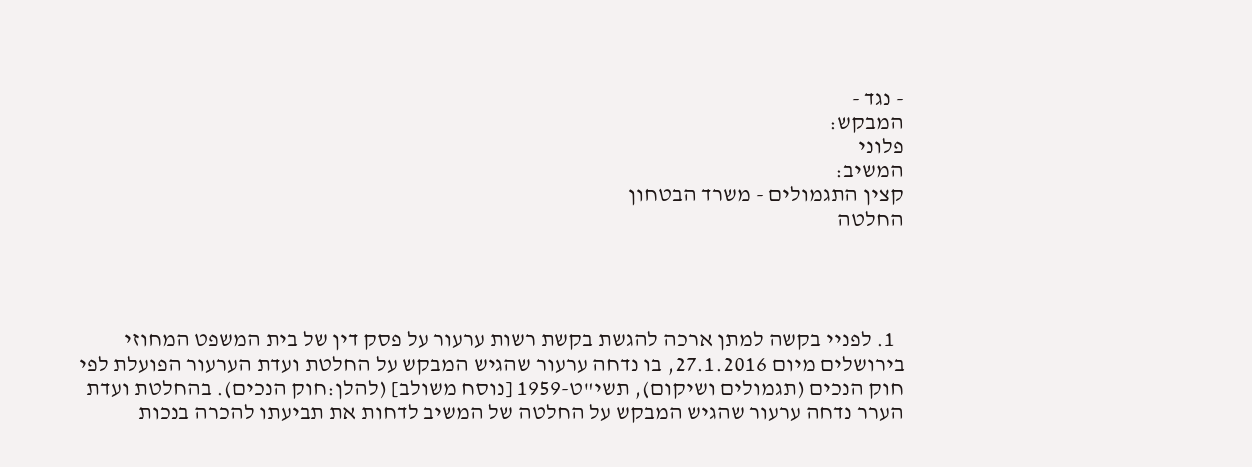- נגד -
המבקש:
פלוני
המשיב:
קצין התגמולים - משרד הבטחון
החלטה




  1. לפניי בקשה למתן ארכה להגשת בקשת רשות ערעור על פסק דין של בית המשפט המחוזי בירושלים מיום 27.1.2016, בו נדחה ערעור שהגיש המבקש על החלטת ועדת הערעור הפועלת לפי חוק הנכים (תגמולים ושיקום), תשי"ט-1959 [נוסח משולב] (להלן:חוק הנכים). בהחלטת ועדת הערר נדחה ערעור שהגיש המבקש על החלטה של המשיב לדחות את תביעתו להכרה בנכות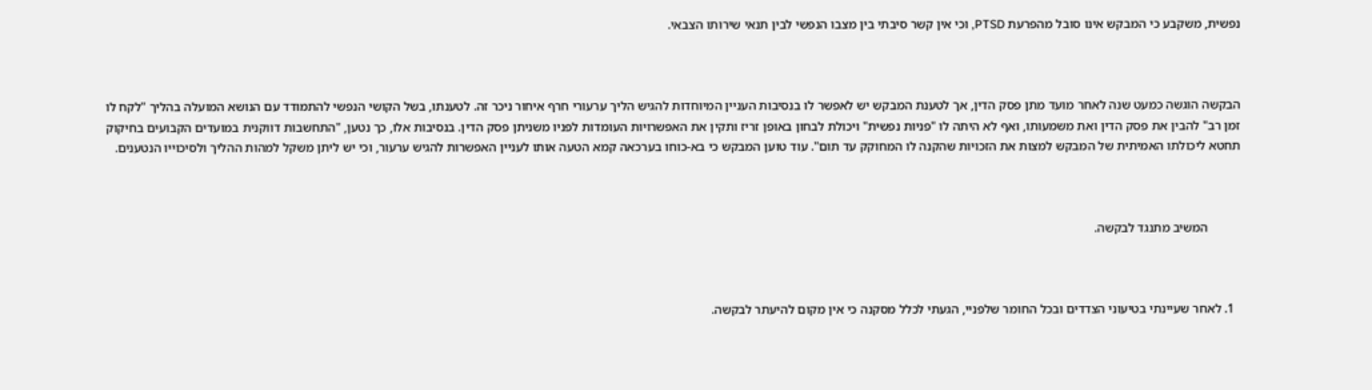נפשית, משקבע כי המבקש אינו סובל מהפרעת PTSD, וכי אין קשר סיבתי בין מצבו הנפשי לבין תנאי שירותו הצבאי.



הבקשה הוגשה כמעט שנה לאחר מועד מתן פסק הדין, אך לטענת המבקש יש לאפשר לו בנסיבות העניין המיוחדות להגיש הליך ערעורי חרף איחור ניכר זה. לטענתו, בשל הקושי הנפשי להתמודד עם הנושא המועלה בהליך "לקח לו זמן רב" להבין את פסק הדין ואת משמעותו, ואף לא היתה לו "פניות נפשית" ויכולת לבחון באופן זריז ותקין את האפשרויות העומדות לפניו משניתן פסק הדין. בנסיבות אלו, כך נטען, "התחשבות דווקנית במועדים הקבועים בחיקוק תחטא ליכולתו האמיתית של המבקש למצות את הזכויות שהקנה לו המחוקק עד תום". עוד טוען המבקש כי בא-כוחו בערכאה קמא הטעה אותו לעניין האפשרות להגיש ערעור, וכי יש ליתן משקל למהות ההליך ולסיכוייו הנטענים.



          המשיב מתנגד לבקשה.



  1. לאחר שעיינתי בטיעוני הצדדים ובכל החומר שלפניי, הגעתי לכלל מסקנה כי אין מקום להיעתר לבקשה.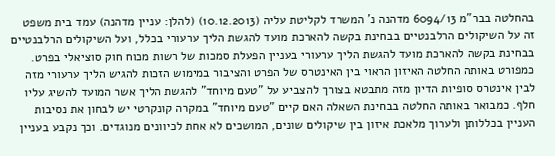בהחלטה בבר"מ 6094/13 מדהנה נ' המשרד לקליטת עליה (10.12.2013) (להלן: עניין מדהנה) עמד בית משפט זה על השיקולים הרלבנטיים בבחינת בקשה להארכת מועד להגשת הליך ערעורי בכלל, ועל השיקולים הרלבנטיים בבחינת בקשה להארכת מועד להגשת הליך ערעורי בעניין הפעלת סמכות של רשות מכוח חוק סוציאלי בפרט. כמפורט באותה החלטה האיזון הראוי בין האינטרס של הפרט והציבור במימוש הזכות להגיש הליך ערעורי מזה לבין אינטרס סופיות הדיון מזה מתבטא בצורך להצביע על "טעם מיוחד" להגשת הליך אשר המועד להשיג עליו חלף. כמבואר באותה החלטה בבחינת השאלה האם קיים "טעם מיוחד" במקרה קונקרטי יש לבחון את נסיבות העניין בכללותן ולערוך מלאכת איזון בין שיקולים שונים, המושכים לא אחת לכיוונים מנוגדים. וכך נקבע בעניין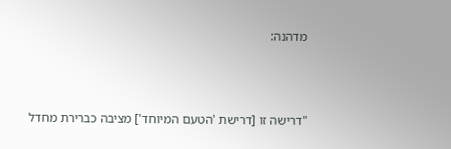מדהנה:



"דרישה זו [דרישת 'הטעם המיוחד'] מציבה כברירת מחדל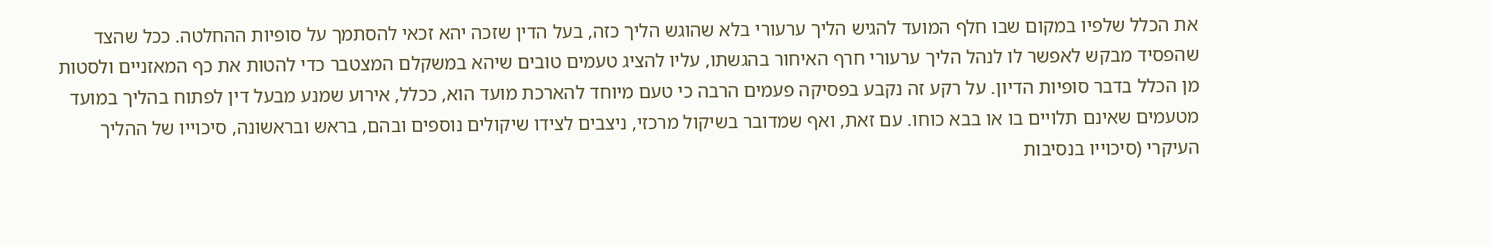את הכלל שלפיו במקום שבו חלף המועד להגיש הליך ערעורי בלא שהוגש הליך כזה, בעל הדין שזכה יהא זכאי להסתמך על סופיות ההחלטה. ככל שהצד שהפסיד מבקש לאפשר לו לנהל הליך ערעורי חרף האיחור בהגשתו, עליו להציג טעמים טובים שיהא במשקלם המצטבר כדי להטות את כף המאזניים ולסטות מן הכלל בדבר סופיות הדיון. על רקע זה נקבע בפסיקה פעמים הרבה כי טעם מיוחד להארכת מועד הוא, ככלל, אירוע שמנע מבעל דין לפתוח בהליך במועד מטעמים שאינם תלויים בו או בבא כוחו. עם זאת, ואף שמדובר בשיקול מרכזי, ניצבים לצידו שיקולים נוספים ובהם, בראש ובראשונה, סיכוייו של ההליך העיקרי (סיכוייו בנסיבות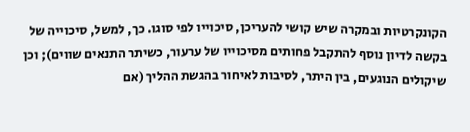הקונקרטיות ובמקרה שיש קושי להעריכן, סיכוייו לפי סוגו. כך, למשל, סיכוייה של בקשה לדיון נוסף להתקבל פחותים מסיכוייו של ערעור, כשיתר התנאים שווים); וכן שיקולים הנוגעים, בין היתר, לסיבות לאיחור בהגשת ההליך (אם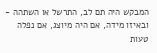המבקש היה תם לב, התרשל או השתהה - ובאיזו מידה, אם היה מיוצג, אם נפלה טעות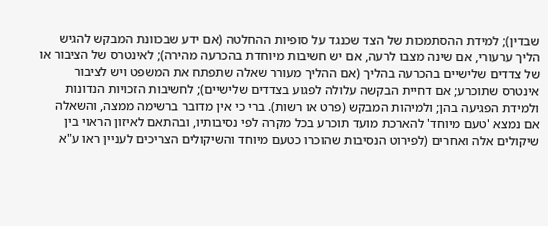שבדין); למידת ההסתמכות של הצד שכנגד על סופיות ההחלטה (אם ידע שבכוונת המבקש להגיש הליך ערעורי, אם שינה מצבו לרעה, אם יש חשיבות מיוחדת בהכרעה מהירה); לאינטרס של הציבור או של צדדים שלישיים בהכרעה בהליך (אם ההליך מעורר שאלה שתפתח את המשפט ויש לציבור אינטרס שתוכרע; אם דחיית הבקשה עלולה לפגוע בצדדים שלישיים); לחשיבות הזכויות הנדונות ולמידת הפגיעה בהן; ולמיהות המבקש (פרט או רשות). ברי כי אין מדובר ברשימה ממצה, והשאלה אם נמצא 'טעם מיוחד' להארכת מועד תוכרע בכל מקרה לפי נסיבותיו, ובהתאם לאיזון הראוי בין שיקולים אלה ואחרים (לפירוט הנסיבות שהוכרו כטעם מיוחד והשיקולים הצריכים לעניין ראו ע"א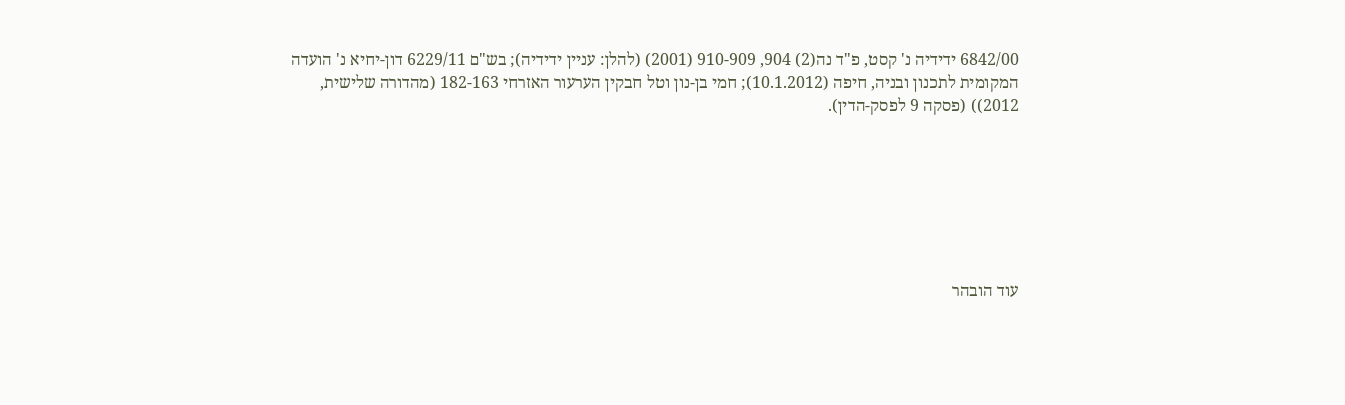6842/00 ידידיה נ' קסט, פ"ד נה(2) 904, 910-909 (2001) (להלן: עניין ידידיה); בש"ם 6229/11 דון-יחיא נ' הועדה המקומית לתכנון ובניה, חיפה (10.1.2012); חמי בן-נון וטל חבקין הערעור האזרחי 182-163 (מהדורה שלישית, 2012)) (פסקה 9 לפסק-הדין).







עוד הובהר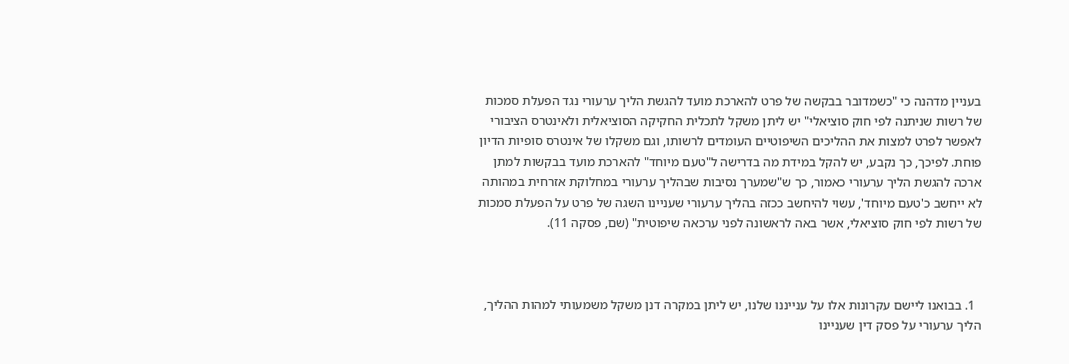בעניין מדהנה כי "כשמדובר בבקשה של פרט להארכת מועד להגשת הליך ערעורי נגד הפעלת סמכות של רשות שניתנה לפי חוק סוציאלי" יש ליתן משקל לתכלית החקיקה הסוציאלית ולאינטרס הציבורי לאפשר לפרט למצות את ההליכים השיפוטיים העומדים לרשותו, וגם משקלו של אינטרס סופיות הדיון פוחת. לפיכך, כך נקבע, יש להקל במידת מה בדרישה ל"טעם מיוחד" להארכת מועד בבקשות למתן ארכה להגשת הליך ערעורי כאמור, כך ש"שמערך נסיבות שבהליך ערעורי במחלוקת אזרחית במהותה לא ייחשב כ'טעם מיוחד', עשוי להיחשב ככזה בהליך ערעורי שעניינו השגה של פרט על הפעלת סמכות של רשות לפי חוק סוציאלי, אשר באה לראשונה לפני ערכאה שיפוטית" (שם, פסקה 11).



  1. בבואנו ליישם עקרונות אלו על ענייננו שלנו, יש ליתן במקרה דנן משקל משמעותי למהות ההליך, הליך ערעורי על פסק דין שעניינו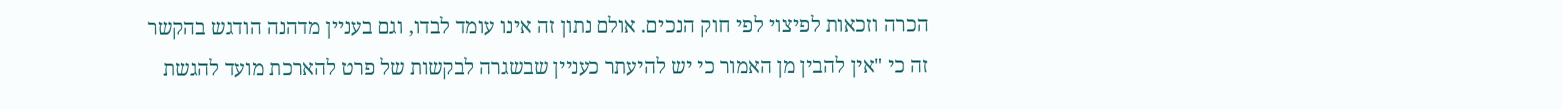הכרה וזכאות לפיצוי לפי חוק הנכים. אולם נתון זה אינו עומד לבדו, וגם בעניין מדהנה הודגש בהקשר זה כי "אין להבין מן האמור כי יש להיעתר כעניין שבשגרה לבקשות של פרט להארכת מועד להגשת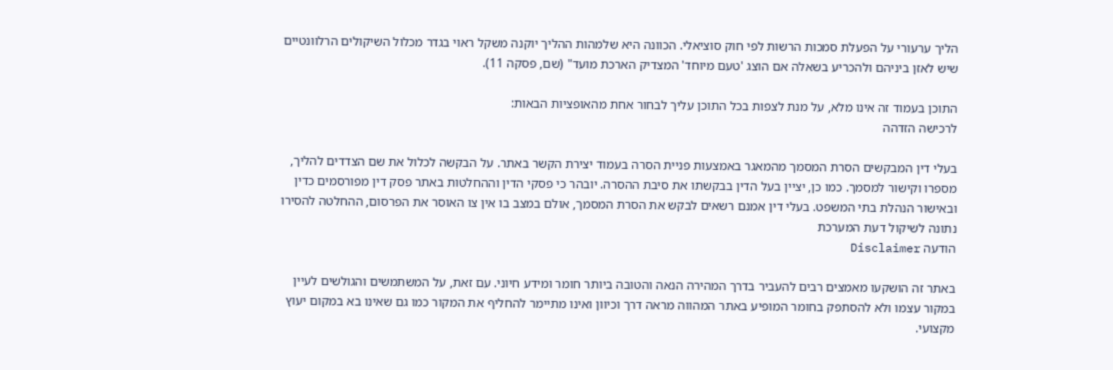הליך ערעורי על הפעלת סמכות הרשות לפי חוק סוציאלי. הכוונה היא שלמהות ההליך יוקנה משקל ראוי בגדר מכלול השיקולים הרלוונטיים שיש לאזן ביניהם ולהכריע בשאלה אם הוצג 'טעם מיוחד' המצדיק הארכת מועד" (שם, פסקה 11).

התוכן בעמוד זה אינו מלא, על מנת לצפות בכל התוכן עליך לבחור אחת מהאופציות הבאות:
לרכישה הזדהה

בעלי דין המבקשים הסרת המסמך מהמאגר באמצעות פניית הסרה בעמוד יצירת הקשר באתר. על הבקשה לכלול את שם הצדדים להליך, מספרו וקישור למסמך. כמו כן, יציין בעל הדין בבקשתו את סיבת ההסרה. יובהר כי פסקי הדין וההחלטות באתר פסק דין מפורסמים כדין ובאישור הנהלת בתי המשפט. בעלי דין אמנם רשאים לבקש את הסרת המסמך, אולם במצב בו אין צו האוסר את הפרסום, ההחלטה להסירו נתונה לשיקול דעת המערכת
הודעה Disclaimer

באתר זה הושקעו מאמצים רבים להעביר בדרך המהירה הנאה והטובה ביותר חומר ומידע חיוני. עם זאת, על המשתמשים והגולשים לעיין במקור עצמו ולא להסתפק בחומר המופיע באתר המהווה מראה דרך וכיוון ואינו מתיימר להחליף את המקור כמו גם שאינו בא במקום יעוץ מקצועי.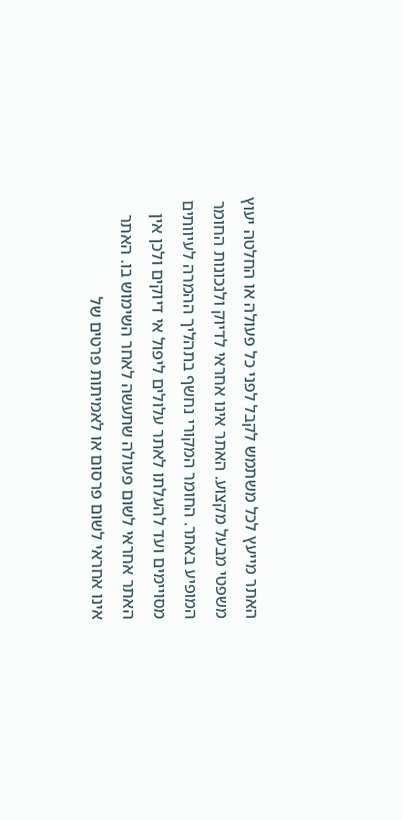האתר מייעץ לכל משתמש לקבל לפני כל פעולה או החלטה יעוץ משפטי מבעל מקצוע. האתר אינו אחראי לדיוק ולנכונות החומר המופיע באתר. החומר המקורי נחשף בתהליך ההמרה לעיוותים מסויימים ועד להעלתו לאתר עלולים ליפול אי דיוקים ולכן אין האתר אחראי לשום פעולה שתעשה לאחר השימוש בו. האתר אינו אחראי לשום פרסום או לאמיתות פרטים של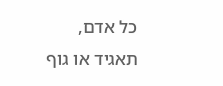כל אדם, תאגיד או גוף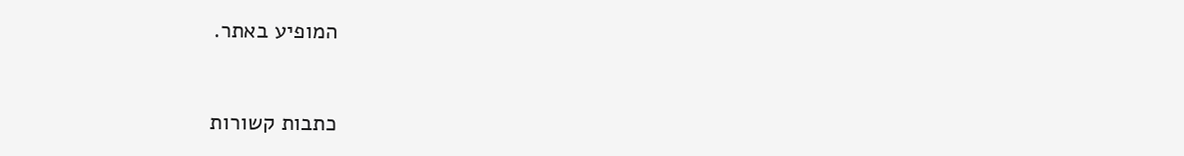המופיע באתר.


כתבות קשורות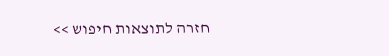חזרה לתוצאות חיפוש >>